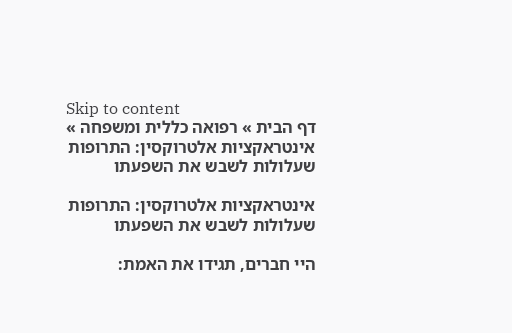Skip to content
דף הבית » רפואה כללית ומשפחה » אינטראקציות אלטרוקסין: התרופות שעלולות לשבש את השפעתו

אינטראקציות אלטרוקסין: התרופות שעלולות לשבש את השפעתו

היי חברים, תגידו את האמת: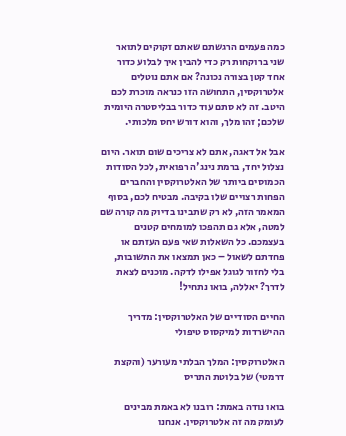כמה פעמים הרגשתם שאתם זקוקים לתואר שני ברוקחות רק כדי להבין איך לבלוע כדור אחד קטן בצורה נכונה? אם אתם נוטלים אלטרוקסין, התחושה הזו כנראה מוכרת לכם היטב. זה לא סתם עוד כדור בבליסטרה היומית שלכם; זהו מלך, והוא דורש יחס מלכותי.

אבל אל דאגה, אתם לא צריכים שום תואר. היום נצלול יחד, ברמת נינג'ה רפואית, לכל הסודות הכמוסים ביותר של האלטרוקסין והחברים הפחות רצויים שלו בקיבה. מבטיח לכם, בסוף המאמר הזה, לא רק שתבינו בדיוק מה קורה שם למטה, אלא גם תהפכו למומחים קטנים בעצמכם. כל השאלות שאי פעם העזתם או פחדתם לשאול – כאן תמצאו את התשובות, בלי לחזור לגוגל אפילו לדקה. מוכנים לצאת לדרך? יאללה, בואו נתחיל!

החיים הסודיים של האלטרוקסין: מדריך ההישרדות למיקסוס טיפולי

האלטרוקסין: המלך הבלתי מעורער (והקצת דרמטי) של בלוטת התריס

בואו נודה באמת: רובנו לא באמת מבינים לעומק מה זה אלטרוקסין. אנחנו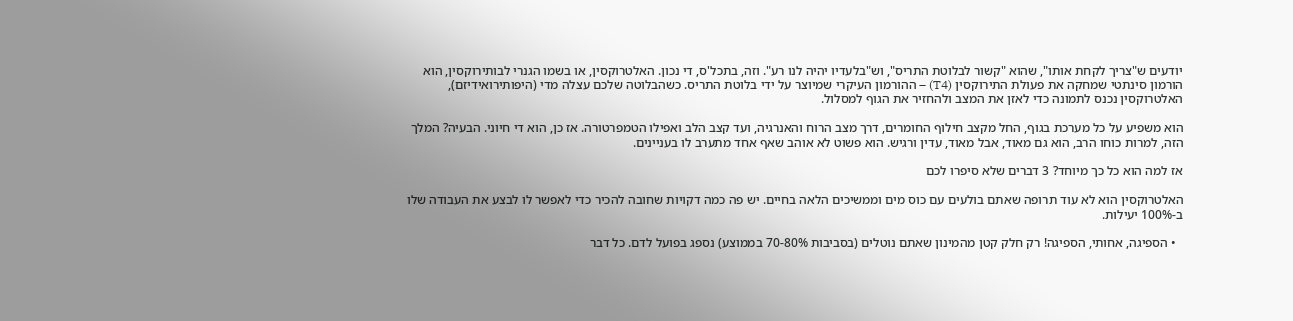יודעים ש"צריך לקחת אותו", שהוא "קשור לבלוטת התריס", וש"בלעדיו יהיה לנו רע". וזה, בתכל'ס, די נכון. האלטרוקסין, או בשמו הגנרי לבותירוקסין, הוא הורמון סינתטי שמחקה את פעולת התירוקסין (T4) – ההורמון העיקרי שמיוצר על ידי בלוטת התריס. כשהבלוטה שלכם עצלה מדי (היפותירואידיזם), האלטרוקסין נכנס לתמונה כדי לאזן את המצב ולהחזיר את הגוף למסלול.

הוא משפיע על כל מערכת בגוף, החל מקצב חילוף החומרים, דרך מצב הרוח והאנרגיה, ועד קצב הלב ואפילו הטמפרטורה. אז כן, הוא די חיוני. הבעיה? המלך הזה, למרות כוחו הרב, הוא גם מאוד, אבל מאוד, עדין ורגיש. הוא פשוט לא אוהב שאף אחד מתערב לו בעניינים.

אז למה הוא כל כך מיוחד? 3 דברים שלא סיפרו לכם

האלטרוקסין הוא לא עוד תרופה שאתם בולעים עם כוס מים וממשיכים הלאה בחיים. יש פה כמה דקויות שחובה להכיר כדי לאפשר לו לבצע את העבודה שלו ב-100% יעילות.

  • הספיגה, אחותי, הספיגה! רק חלק קטן מהמינון שאתם נוטלים (בסביבות 70-80% בממוצע) נספג בפועל לדם. כל דבר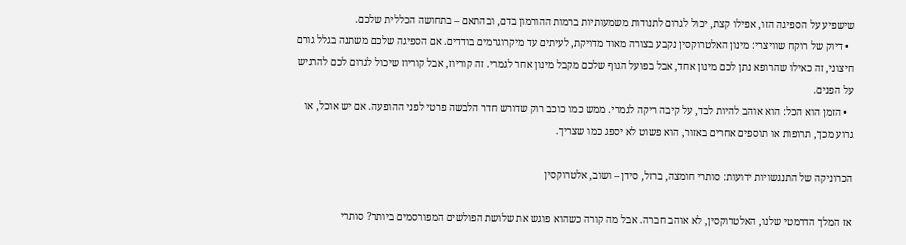שישפיע על הספיגה הזו, אפילו קצת, יכול לגרום לתנודות משמעותיות ברמות ההורמון בדם, ובהתאם – בתחושה הכללית שלכם.
  • דיוק של רוקח שוויצרי: מינון האלטרוקסין נקבע בצורה מאוד מדויקת, לעיתים עד מיקרוגרמים בודדים. אם הספיגה שלכם משתנה בגלל גורם חיצוני, זה כאילו שהרופא נתן לכם מינון אחד, אבל בפועל הגוף שלכם מקבל מינון אחר לגמרי. זה קוריוז, אבל קוריוז שיכול לגרום לכם להרגיש על הפנים.
  • הזמן הוא הכל: הוא אוהב להיות לבד, על קיבה ריקה לגמרי. ממש כמו כוכב רוק שדורש חדר הלבשה פרטי לפני ההופעה. אם יש אוכל, או גרוע מכך, תרופות או תוספים אחרים באזור, הוא פשוט לא יספג כמו שצריך.

הכרוניקה של התנגשויות ידועות: סותרי חומצה, ברזל, סידן – ושוב, אלטרוקסין

אז המלך הדרמטי שלנו, האלטרוקסין, לא אוהב חברה. אבל מה קורה כשהוא פוגש את שלושת הפולשים המפורסמים ביותר? סותרי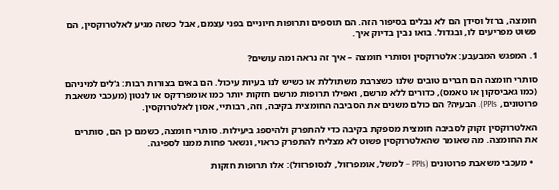חומצה, ברזל וסידן הם לא נבלים בסיפור הזה. הם תוספים ותרופות חיוניים בפני עצמם, אבל כשזה מגיע לאלטרוקסין, הם פשוט מפריעים לו, ובגדול. בואו נבין בדיוק איך.

1. המפגש המבעבע: אלטרוקסין וסותרי חומצה – איך זה נראה ומה עושים?

סותרי חומצה הם חברים טובים שלנו כשצרבת משתוללת או כשיש לנו בעיות עיכול. הם באים בצורות רבות: ג'לים למיניהם (כמו גאביסקון או טאמס), כדורים ללא מרשם, ואפילו תרופות מרשם חזקות יותר כמו אומפרדקס או לנטון (מעכבי משאבת פרוטונים, PPIs). הבעיה? הם כולם משנים את הסביבה החומצית בקיבה, וזה, רבותיי, אסון לאלטרוקסין.

האלטרוקסין זקוק לסביבה חומצית מספקת בקיבה כדי להתפרק ולהיספג ביעילות. סותרי חומצה, כשמם כן הם, סותרים את החומצה. מה שאומר שהאלטרוקסין פשוט לא מצליח להתפרק כראוי, ונשאר פחות ממנו לספיגה.

  • מעכבי משאבת פרוטונים (PPIs – למשל, אומפרזול, לנסופרזול): אלו תרופות חזקות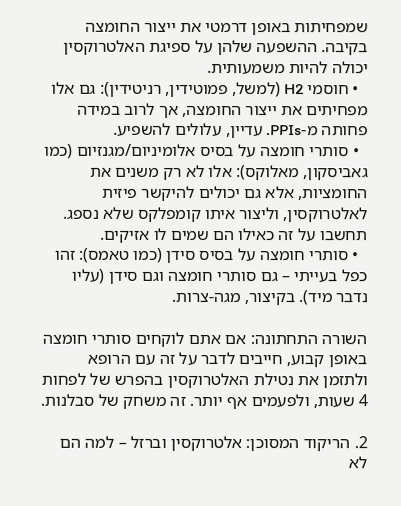שמפחיתות באופן דרמטי את ייצור החומצה בקיבה. ההשפעה שלהן על ספיגת האלטרוקסין יכולה להיות משמעותית.
  • חוסמי H2 (למשל, פמוטידין, רניטידין): גם אלו מפחיתים את ייצור החומצה, אך לרוב במידה פחותה מ-PPIs. עדיין, עלולים להשפיע.
  • סותרי חומצה על בסיס אלומיניום/מגנזיום (כמו גאביסקון, מאלוקס): אלו לא רק משנים את החומציות, אלא גם יכולים להיקשר פיזית לאלטרוקסין, וליצור איתו קומפלקס שלא נספג. תחשבו על זה כאילו הם שמים לו אזיקים.
  • סותרי חומצה על בסיס סידן (כמו טאמס): זהו כפל בעייתי – גם סותרי חומצה וגם סידן (עליו נדבר מיד). בקיצור, מגה-צרות.

השורה התחתונה: אם אתם לוקחים סותרי חומצה באופן קבוע, חייבים לדבר על זה עם הרופא ולתזמן את נטילת האלטרוקסין בהפרש של לפחות 4 שעות, ולפעמים אף יותר. זה משחק של סבלנות.

2. הריקוד המסוכן: אלטרוקסין וברזל – למה הם לא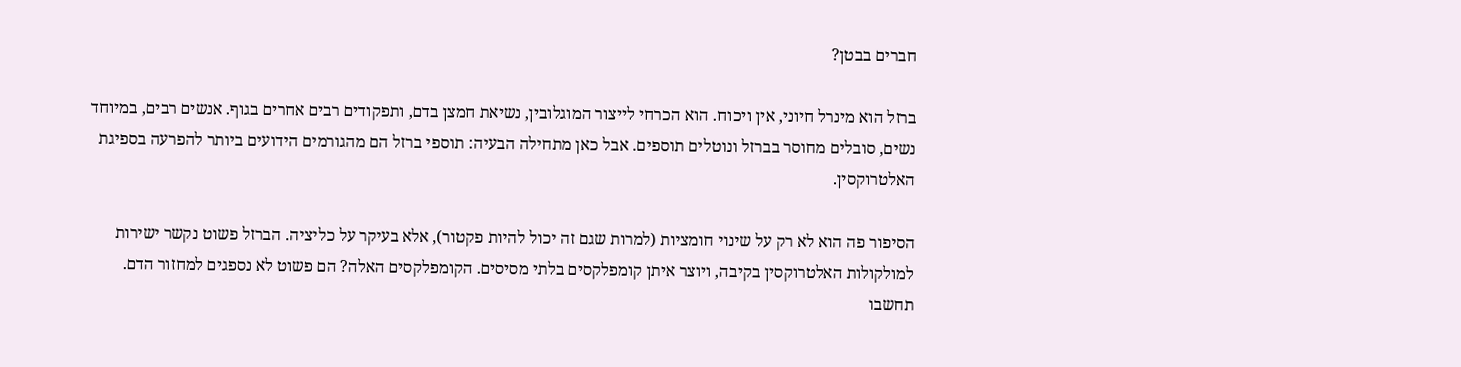חברים בבטן?

ברזל הוא מינרל חיוני, אין ויכוח. הוא הכרחי לייצור המוגלובין, נשיאת חמצן בדם, ותפקודים רבים אחרים בגוף. אנשים רבים, במיוחד נשים, סובלים מחוסר בברזל ונוטלים תוספים. אבל כאן מתחילה הבעיה: תוספי ברזל הם מהגורמים הידועים ביותר להפרעה בספיגת האלטרוקסין.

הסיפור פה הוא לא רק על שינוי חומציות (למרות שגם זה יכול להיות פקטור), אלא בעיקר על כליציה. הברזל פשוט נקשר ישירות למולקולות האלטרוקסין בקיבה, ויוצר איתן קומפלקסים בלתי מסיסים. הקומפלקסים האלה? הם פשוט לא נספגים למחזור הדם. תחשבו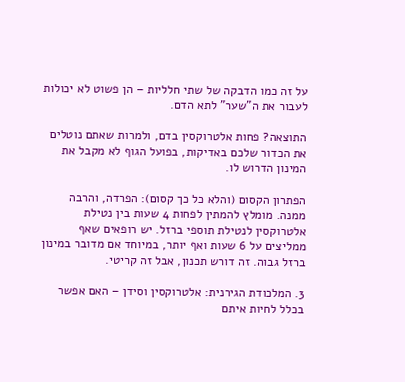על זה כמו הדבקה של שתי חלליות – הן פשוט לא יכולות לעבור את ה"שער" לתא הדם.

התוצאה? פחות אלטרוקסין בדם, ולמרות שאתם נוטלים את הכדור שלכם באדיקות, בפועל הגוף לא מקבל את המינון הדרוש לו.

הפתרון הקסום (והלא כל כך קסום): הפרדה, והרבה ממנה. מומלץ להמתין לפחות 4 שעות בין נטילת אלטרוקסין לנטילת תוספי ברזל. יש רופאים שאף ממליצים על 6 שעות ואף יותר, במיוחד אם מדובר במינון ברזל גבוה. זה דורש תכנון, אבל זה קריטי.

3. המלכודת הגירנית: אלטרוקסין וסידן – האם אפשר בכלל לחיות איתם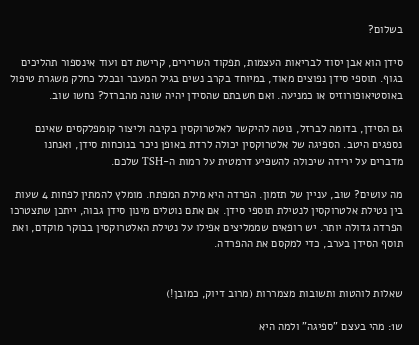בשלום?

סידן הוא אבן יסוד לבריאות העצמות, תפקוד השרירים, קרישת דם ועוד אינספור תהליכים בגוף. תוספי סידן נפוצים מאוד, במיוחד בקרב נשים בגיל המעבר ובכלל כחלק משגרת טיפול באוסטיאופורוזיס או כמניעה. ואם חשבתם שהסידן יהיה שונה מהברזל? נחשו שוב.

גם הסידן, בדומה לברזל, נוטה להיקשר לאלטרוקסין בקיבה וליצור קומפלקסים שאינם נספגים היטב. הספיגה של אלטרוקסין יכולה לרדת באופן ניכר בנוכחות סידן, ואנחנו מדברים על ירידה שיכולה להשפיע דרמטית על רמות ה-TSH שלכם.

מה עושים? שוב, עניין של תזמון. הפרדה היא מילת המפתח. מומלץ להמתין לפחות 4 שעות בין נטילת אלטרוקסין לנטילת תוספי סידן. אם אתם נוטלים מינון סידן גבוה, ייתכן שתצטרכו הפרדה גדולה יותר. יש רופאים שממליצים אפילו על נטילת האלטרוקסין בבוקר מוקדם, ואת תוסף הסידן בערב, כדי למקסם את ההפרדה.


שאלות לוהטות ותשובות מצמררות (מרוב דיוק, כמובן!)

ש1: מהי בעצם "ספיגה" ולמה היא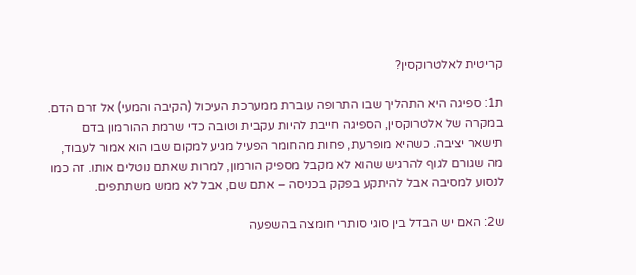קריטית לאלטרוקסין?

ת1: ספיגה היא התהליך שבו התרופה עוברת ממערכת העיכול (הקיבה והמעי) אל זרם הדם. במקרה של אלטרוקסין, הספיגה חייבת להיות עקבית וטובה כדי שרמת ההורמון בדם תישאר יציבה. כשהיא מופרעת, פחות מהחומר הפעיל מגיע למקום שבו הוא אמור לעבוד, מה שגורם לגוף להרגיש שהוא לא מקבל מספיק הורמון, למרות שאתם נוטלים אותו. זה כמו לנסוע למסיבה אבל להיתקע בפקק בכניסה – אתם שם, אבל לא ממש משתתפים.

ש2: האם יש הבדל בין סוגי סותרי חומצה בהשפעה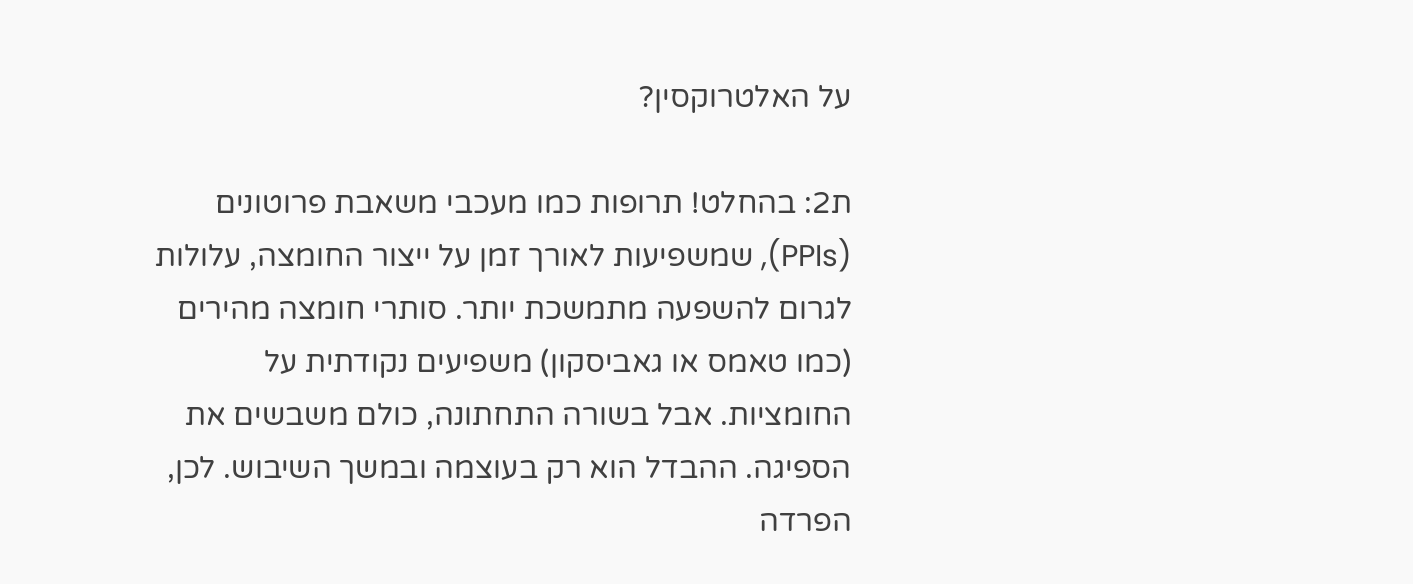על האלטרוקסין?

ת2: בהחלט! תרופות כמו מעכבי משאבת פרוטונים (PPIs), שמשפיעות לאורך זמן על ייצור החומצה, עלולות לגרום להשפעה מתמשכת יותר. סותרי חומצה מהירים (כמו טאמס או גאביסקון) משפיעים נקודתית על החומציות. אבל בשורה התחתונה, כולם משבשים את הספיגה. ההבדל הוא רק בעוצמה ובמשך השיבוש. לכן, הפרדה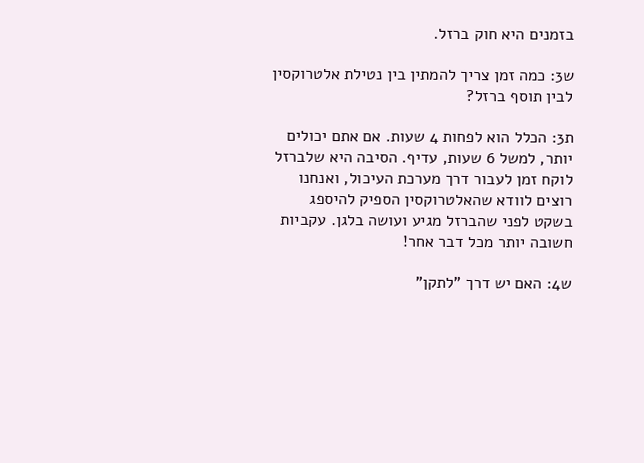בזמנים היא חוק ברזל.

ש3: כמה זמן צריך להמתין בין נטילת אלטרוקסין לבין תוסף ברזל?

ת3: הכלל הוא לפחות 4 שעות. אם אתם יכולים יותר, למשל 6 שעות, עדיף. הסיבה היא שלברזל לוקח זמן לעבור דרך מערכת העיכול, ואנחנו רוצים לוודא שהאלטרוקסין הספיק להיספג בשקט לפני שהברזל מגיע ועושה בלגן. עקביות חשובה יותר מכל דבר אחר!

ש4: האם יש דרך "לתקן"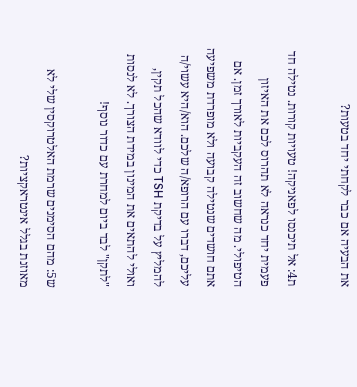את הבעיה אם כבר לקחתי יחד בטעות?

ת4: אל תיכנסו לפאניקה! טעויות קורות. נטילה חד פעמית יחד כנראה לא תהרוס לכם את האיזון הטיפולי. מה שחשוב זה העקביות לאורך זמן. אם אתם חושדים שנטילה קבועה ולא מופרדת משפיעה עליכם, דברו עם הרופא/ה שלכם. הוא/היא עשוי/ה להמליץ על בדיקת TSH כדי לוודא שהכל תקין, ואולי להתאים את המינון במידת הצורך. לא לנסות "לתקן" לבד ביום למחרת עם כדור נוסף!

ש5: מהם הסימנים שרמת האלטרוקסין שלי לא מאוזנת בגלל אינטראקציות?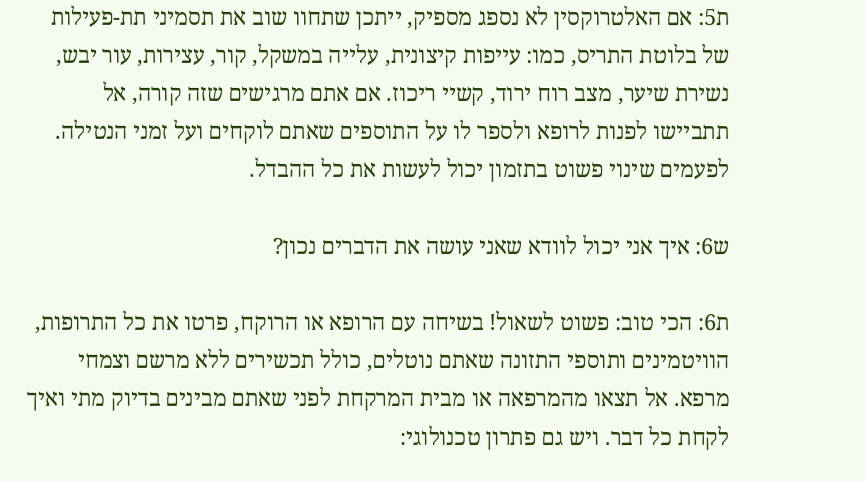ת5: אם האלטרוקסין לא נספג מספיק, ייתכן שתחוו שוב את תסמיני תת-פעילות של בלוטת התריס, כמו: עייפות קיצונית, עלייה במשקל, קור, עצירות, עור יבש, נשירת שיער, מצב רוח ירוד, קשיי ריכוז. אם אתם מרגישים שזה קורה, אל תתביישו לפנות לרופא ולספר לו על התוספים שאתם לוקחים ועל זמני הנטילה. לפעמים שינוי פשוט בתזמון יכול לעשות את כל ההבדל.

ש6: איך אני יכול לוודא שאני עושה את הדברים נכון?

ת6: הכי טוב: פשוט לשאול! בשיחה עם הרופא או הרוקח, פרטו את כל התרופות, הוויטמינים ותוספי התזונה שאתם נוטלים, כולל תכשירים ללא מרשם וצמחי מרפא. אל תצאו מהמרפאה או מבית המרקחת לפני שאתם מבינים בדיוק מתי ואיך לקחת כל דבר. ויש גם פתרון טכנולוגי: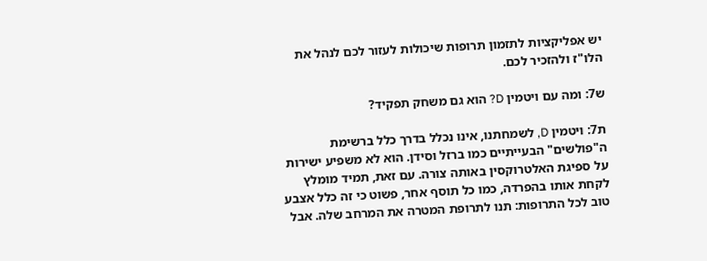יש אפליקציות לתזמון תרופות שיכולות לעזור לכם לנהל את הלו"ז ולהזכיר לכם.

ש7: ומה עם ויטמין D? הוא גם משחק תפקיד?

ת7: ויטמין D, לשמחתנו, אינו נכלל בדרך כלל ברשימת ה"פולשים" הבעייתיים כמו ברזל וסידן. הוא לא משפיע ישירות על ספיגת האלטרוקסין באותה צורה. עם זאת, תמיד מומלץ לקחת אותו בהפרדה, כמו כל תוסף אחר, פשוט כי זה כלל אצבע טוב לכל התרופות: תנו לתרופת המטרה את המרחב שלה. אבל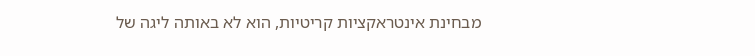מבחינת אינטראקציות קריטיות, הוא לא באותה ליגה של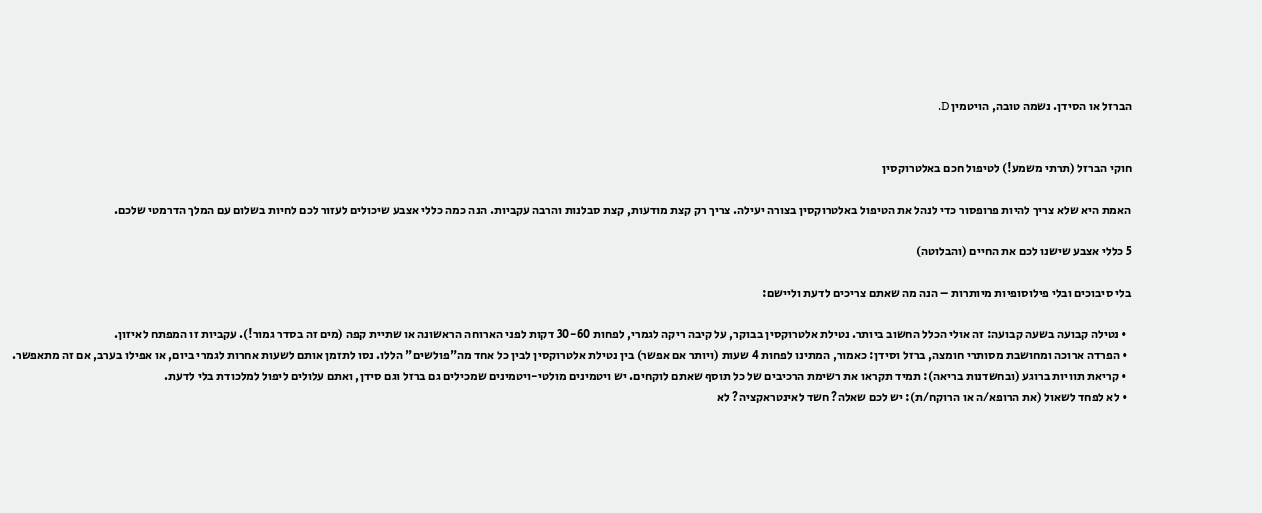הברזל או הסידן. נשמה טובה, הויטמין D.


חוקי הברזל (תרתי משמע!) לטיפול חכם באלטרוקסין

האמת היא שלא צריך להיות פרופסור כדי לנהל את הטיפול באלטרוקסין בצורה יעילה. צריך רק קצת מודעות, קצת סבלנות והרבה עקביות. הנה כמה כללי אצבע שיכולים לעזור לכם לחיות בשלום עם המלך הדרמטי שלכם.

5 כללי אצבע שישנו לכם את החיים (והבלוטה)

בלי סיבוכים ובלי פילוסופיות מיותרות – הנה מה שאתם צריכים לדעת וליישם:

  • נטילה קבועה בשעה קבועה: זה אולי הכלל החשוב ביותר. נטילת אלטרוקסין בבוקר, על קיבה ריקה לגמרי, לפחות 30-60 דקות לפני הארוחה הראשונה או שתיית קפה (מים זה בסדר גמור!). עקביות זו המפתח לאיזון.
  • הפרדה ארוכה ומחושבת מסותרי חומצה, ברזל וסידן: כאמור, המתינו לפחות 4 שעות (ויותר אם אפשר) בין נטילת אלטרוקסין לבין כל אחד מה"פולשים" הללו. נסו לתזמן אותם לשעות אחרות לגמרי ביום, או אפילו בערב, אם זה מתאפשר.
  • קריאת תוויות ברוגע (ובחשדנות בריאה): תמיד תקראו את רשימת הרכיבים של כל תוסף שאתם לוקחים. יש ויטמינים מולטי-ויטמינים שמכילים גם ברזל וגם סידן, ואתם עלולים ליפול למלכודת בלי לדעת.
  • לא לפחד לשאול (את הרופא/ה או הרוקח/ת): יש לכם שאלה? חשד לאינטראקציה? לא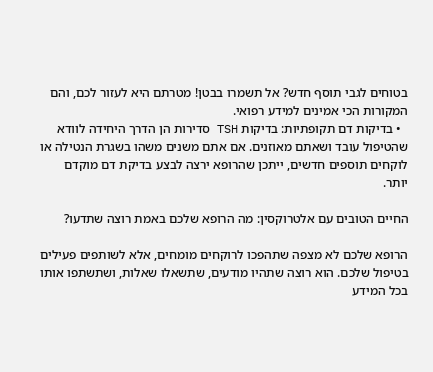בטוחים לגבי תוסף חדש? אל תשמרו בבטן! מטרתם היא לעזור לכם, והם המקורות הכי אמינים למידע רפואי.
  • בדיקות דם תקופתיות: בדיקות TSH סדירות הן הדרך היחידה לוודא שהטיפול עובד ושאתם מאוזנים. אם אתם משנים משהו בשגרת הנטילה או לוקחים תוספים חדשים, ייתכן שהרופא ירצה לבצע בדיקת דם מוקדם יותר.

החיים הטובים עם אלטרוקסין: מה הרופא שלכם באמת רוצה שתדעו?

הרופא שלכם לא מצפה שתהפכו לרוקחים מומחים, אלא לשותפים פעילים בטיפול שלכם. הוא רוצה שתהיו מודעים, שתשאלו שאלות, ושתשתפו אותו בכל המידע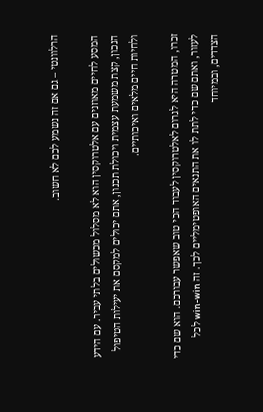הרלוונטי – גם אם זה נשמע לכם לא חשוב.

המסע לחיים מאוזנים עם אלטרוקסין הוא לא מסלול מכשולים בלתי עביר. עם הידע הנכון, קצת משמעת עצמית ויכולת תכנון, אתם יכולים למקסם את יעילות הטיפול ולחיות חיים מלאים ואיכותיים.

זכרו, המטרה היא לגרום לאלטרוקסין לעבוד הכי טוב שאפשר עבורכם. הוא שם כדי לעזור, ואתם שם כדי לתת לו את התנאים האופטימליים לכך. זה win-win לכל הצדדים, ובמיוחד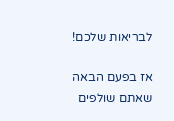לבריאות שלכם!

אז בפעם הבאה שאתם שולפים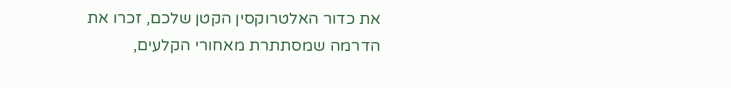את כדור האלטרוקסין הקטן שלכם, זכרו את הדרמה שמסתתרת מאחורי הקלעים,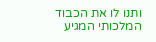ותנו לו את הכבוד המלכותי המגיע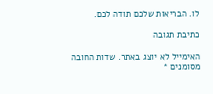לו. הבריאות שלכם תודה לכם.

כתיבת תגובה

האימייל לא יוצג באתר. שדות החובה מסומנים *